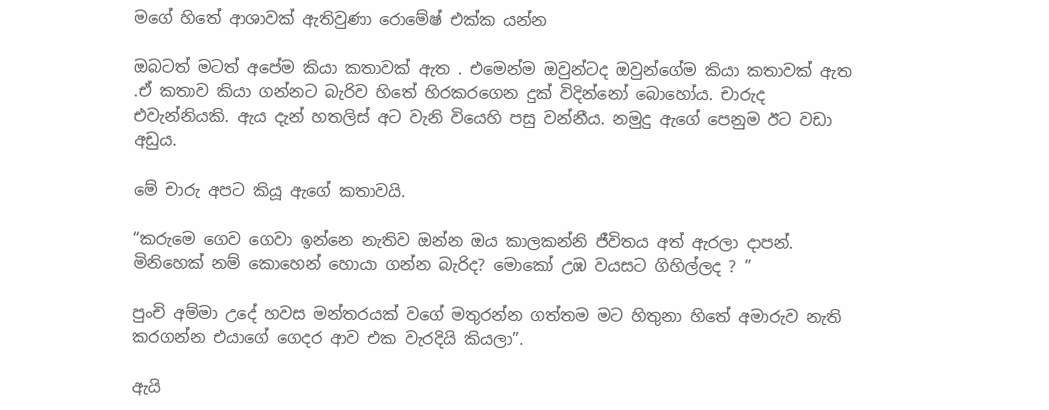මගේ හිතේ ආශාවක් ඇතිවුණා රොමේෂ් එක්ක යන්න

ඔබටත් මටත් අපේම කියා කතාවක් ඇත . එමෙන්ම ඔවුන්ටද ඔවුන්ගේම කියා කතාවක් ඇත .ඒ කතාව කියා ගන්නට බැරිව හිතේ හිරකරගෙන දුක් විදින්නෝ බොහෝය. චාරුද එවැන්නියකි. ඇය දැන් හතලිස් අට වැනි වියෙහි පසු වන්නීය. නමුදු ඇගේ පෙනුම ඊට වඩා අඩුය.

මේ චාරු අපට කියූ ඇගේ කතාවයි.

“කරුමෙ ගෙව ගෙවා ඉන්නෙ නැතිව ඔන්න ඔය කාලකන්නි ජීවිතය අත් ඇරලා දාපන්. මිනිහෙක් නම් කොහෙන් හොයා ගන්න බැරිද? මොකෝ උඹ වයසට ගිහිල්ලද ? ”

පුංචි අම්මා උදේ හවස මන්තරයක් වගේ මතුරන්න ගත්තම මට හිතුනා හිතේ අමාරුව නැති කරගන්න එයාගේ ගෙදර ආව එක වැරදියි කියලා”.

ඇයි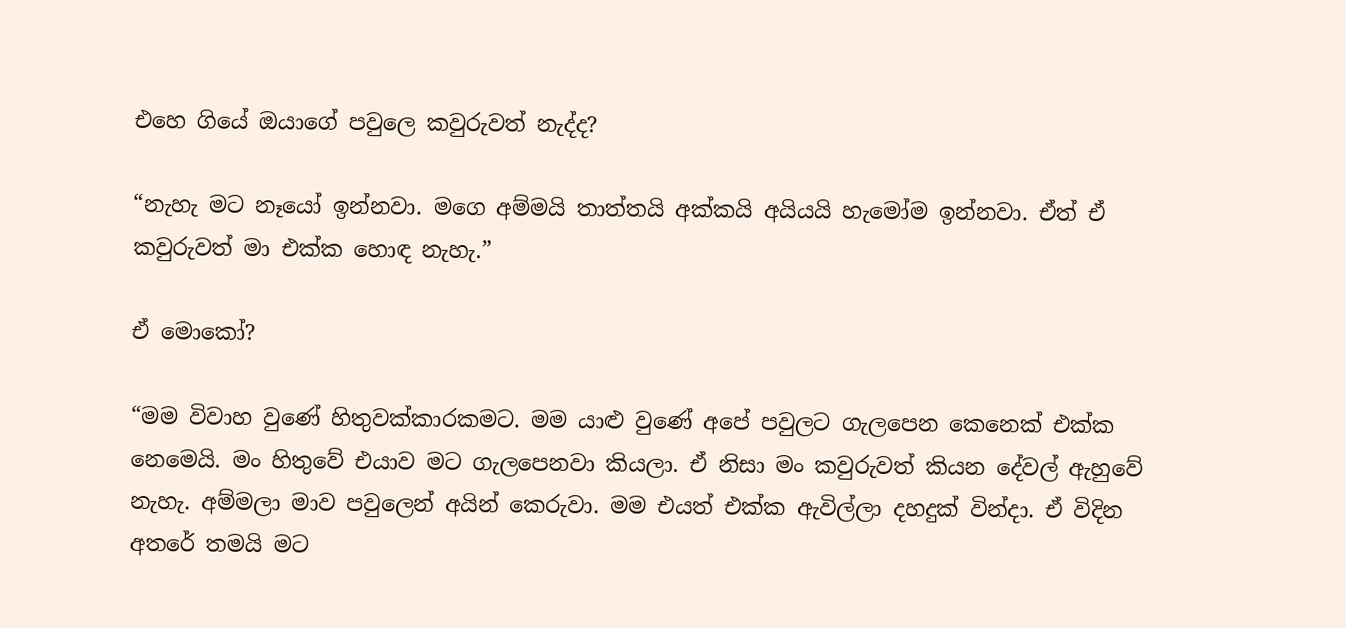එහෙ ගියේ ඔයාගේ පවුලෙ කවුරුවත් නැද්ද?

“නැහැ මට නෑයෝ ඉන්නවා. මගෙ අම්මයි තාත්තයි අක්කයි අයියයි හැමෝම ඉන්නවා. ඒත් ඒ කවුරුවත් මා එක්ක හොඳ නැහැ.”

ඒ මොකෝ?

“මම විවාහ වුණේ හිතුවක්කාරකමට. මම යාළු වුණේ අපේ පවුලට ගැලපෙන කෙනෙක් එක්ක නෙමෙයි. මං හිතුවේ එයාව මට ගැලපෙනවා කියලා. ඒ නිසා මං කවුරුවත් කියන දේවල් ඇහුවේ නැහැ. අම්මලා මාව පවුලෙන් අයින් කෙරුවා. මම එයත් එක්ක ඇවිල්ලා දහදුක් වින්දා. ඒ විදින අතරේ තමයි මට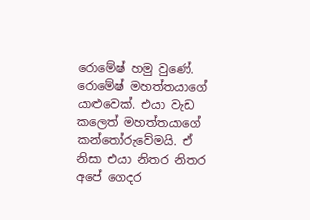රොමේෂ් හමු වුණේ. රොමේෂ් මහත්තයාගේ යාළුවෙක්. එයා වැඩ කලෙත් මහත්තයාගේ කන්තෝරුවේමයි. ඒ නිසා එයා නිතර නිතර අපේ ගෙදර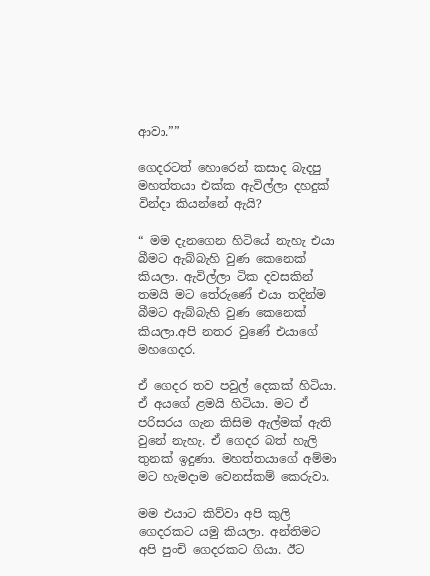ආවා.””

ගෙදරටත් හොරෙන් කසාද බැදපු මහත්තයා එක්ක ඇවිල්ලා දහදුක් වින්දා කියන්නේ ඇයි?

“ මම දැනගෙන හිටියේ නැහැ එයා බීමට ඇබ්බැහි වුණ කෙනෙක් කියලා. ඇවිල්ලා ටික දවසකින් තමයි මට තේරුණේ එයා තදින්ම බීමට ඇබ්බැහි වුණ කෙනෙක් කියලා.අපි නතර වුණේ එයාගේ මහගෙදර.

ඒ ගෙදර තව පවුල් දෙකක් හිටියා. ඒ අයගේ ළමයි හිටියා. මට ඒ පරිසරය ගැන කිසිම ඇල්මක් ඇති වුනේ නැහැ. ඒ ගෙදර බත් හැලි තුනක් ඉදුණා. මහත්තයාගේ අම්මා මට හැමදාම වෙනස්කම් කෙරුවා.

මම එයාට කිව්වා අපි කුලි ගෙදරකට යමු කියලා. අන්තිමට අපි පුංචි ගෙදරකට ගියා. ඊට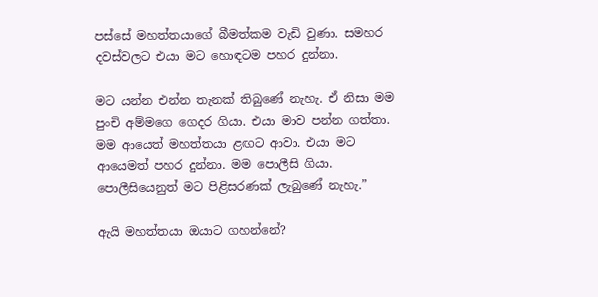පස්සේ මහත්තයාගේ බීමත්කම වැඩි වුණා. සමහර දවස්වලට එයා මට හොඳටම පහර දුන්නා.

මට යන්න එන්න තැනක් තිබුණේ නැහැ. ඒ නිසා මම පුංචි අම්මගෙ ගෙදර ගියා. එයා මාව පන්න ගත්තා. මම ආයෙත් මහත්තයා ළඟට ආවා. එයා මට ආයෙමත් පහර දුන්නා. මම පොලීසි ගියා. පොලීසියෙනුත් මට පිළිසරණක් ලැබුණේ නැහැ.”

ඇයි මහත්තයා ඔයාට ගහන්නේ?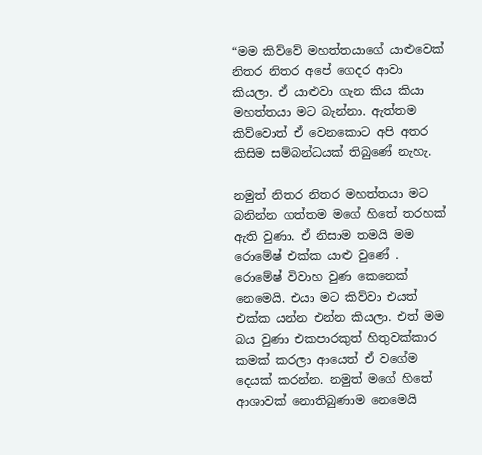“මම කිව්වේ මහත්තයාගේ යාළුවෙක් නිතර නිතර අපේ ගෙදර ආවා කියලා. ඒ යාළුවා ගැන කිය කියා මහත්තයා මට බැන්නා. ඇත්තම කිව්වොත් ඒ වෙනකොට අපි අතර කිසිම සම්බන්ධයක් තිබුණේ නැහැ.

නමුත් නිතර නිතර මහත්තයා මට බනින්න ගත්තම මගේ හිතේ තරහක් ඇති වුණා. ඒ නිසාම තමයි මම රොමේෂ් එක්ක යාළු වුණේ . රොමේෂ් විවාහ වුණ කෙනෙක් නෙමෙයි. එයා මට කිව්වා එයත් එක්ක යන්න එන්න කියලා. එත් මම බය වුණා එකපාරකුත් හිතුවක්කාර කමක් කරලා ආයෙත් ඒ වගේම දෙයක් කරන්න. නමුත් මගේ හිතේ ආශාවක් නොතිබුණාම නෙමෙයි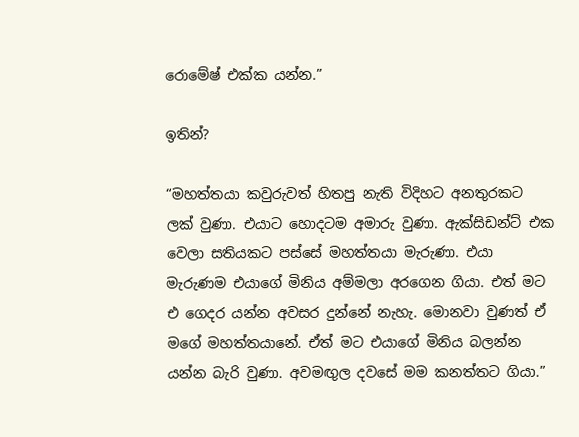රොමේෂ් එක්ක යන්න.”

ඉතින්?

“මහත්තයා කවුරුවත් හිතපු නැති විදිහට අනතුරකට ලක් වුණා. එයාට හොදටම අමාරු වුණා. ඇක්සිඩන්ට් එක වෙලා සතියකට පස්සේ මහත්තයා මැරුණා. එයා මැරුණම එයාගේ මිනිය ‍අම්මලා අරගෙන ගියා. එත් මට එ ගෙදර යන්න අවසර දුන්නේ නැහැ. මොනවා වුණත් ඒ මගේ මහත්තයානේ. ඒත් මට එයාගේ මිනිය බලන්න යන්න බැරි වුණා. අවමඟුල දවසේ මම කනත්තට ගියා.”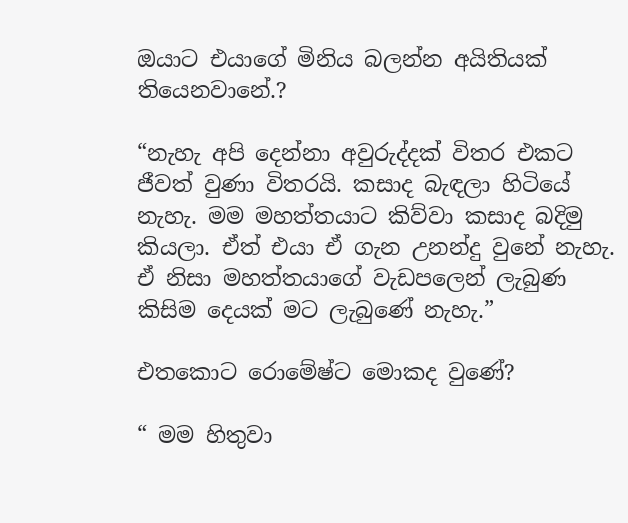ඔයාට එයාගේ මිනිය බලන්න අයිතියක් තියෙනවානේ.?

“නැහැ අපි දෙන්නා අවුරුද්දක් විතර එකට ජීවත් වුණා විතරයි. කසාද බැඳලා හිටියේ නැහැ. මම මහත්තයාට කිව්වා කසාද බදිමු කියලා. ඒත් එයා ඒ ගැන උනන්දු වුනේ නැහැ. ඒ නිසා මහත්තයාගේ වැඩපලෙන් ලැබුණ කිසිම දෙයක් මට ලැබුණේ නැහැ.”

එතකොට රොමේෂ්ට මොකද වුණේ?

“ මම හිතුවා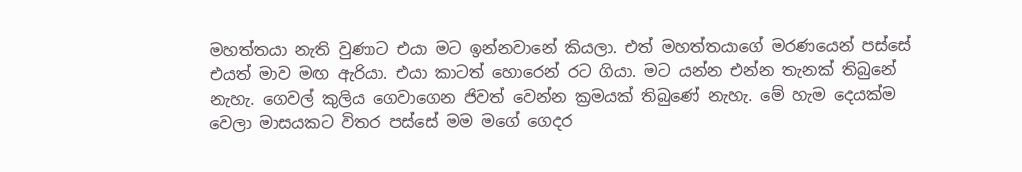මහත්තයා නැති වුණාට එයා මට ඉන්නවානේ කියලා. එත් මහත්තයාගේ මරණයෙන් පස්සේ එයත් මාව මඟ ඇරියා. එයා කාටත් හොරෙන් රට ගියා. මට යන්න එන්න තැනක් තිබුනේ නැහැ. ගෙවල් කුලිය ගෙවාගෙන ජිවත් වෙන්න ක්‍රමයක් තිබුණේ නැහැ. මේ හැම දෙයක්ම වෙලා මාසයකට විතර පස්සේ මම මගේ ගෙදර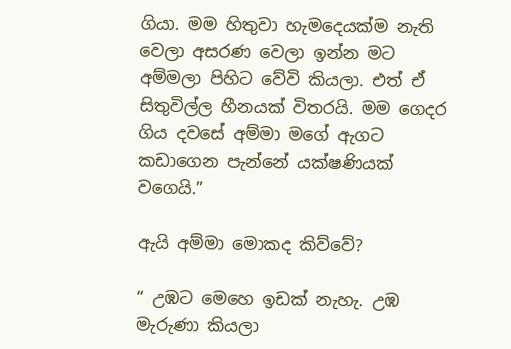ගියා. මම හිතුවා හැමදෙයක්ම නැති වෙලා අසරණ වෙලා ඉන්න මට අම්මලා පිහිට වේවි කියලා. එත් ඒ සිතුවිල්ල හීනයක් විතරයි. මම ගෙදර ගිය දවසේ අම්මා මගේ ඇගට කඩාගෙන පැන්නේ යක්ෂණියක් වගෙයි.”

ඇයි අම්මා මොකද කිව්වේ?

“ උඹට මෙහෙ ඉඩක් නැහැ. උඹ මැරුණා කියලා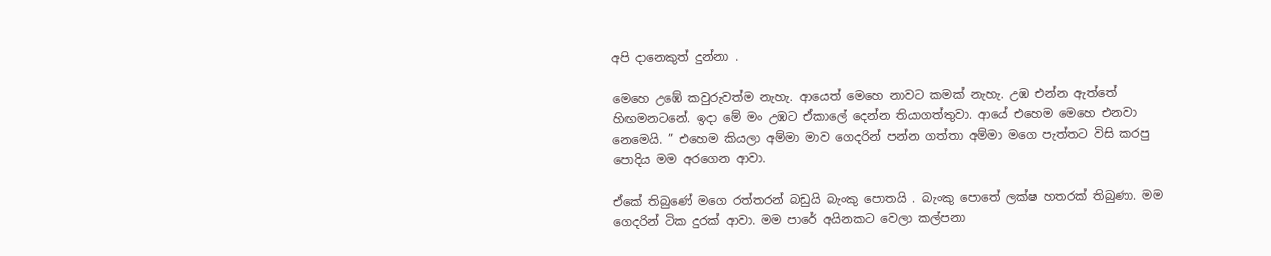අපි දානෙකුත් දුන්නා .

මෙහෙ උඹේ කවුරුවත්ම නැහැ. ආයෙත් මෙහෙ නාවට කමක් නැහැ. උඹ එන්න ඇත්තේ හිඟමනටනේ. ඉදා මේ මං උඹට ඒකාලේ දෙන්න තියාගත්තුවා. ආයේ එහෙම මෙහෙ එනවා නෙමෙයි. ” එහෙම කියලා අම්මා මාව ගෙදරින් පන්න ගත්තා අම්මා මගෙ පැත්තට විසි කරපු පොදිය මම අරගෙන ආවා.

ඒකේ තිබුණේ මගෙ රත්තරන් බඩුයි බැංකු පොතයි . බැංකු පොතේ ලක්ෂ හතරක් තිබුණා. මම ගෙදරින් ටික දුරක් ආවා. මම පාරේ අයිනකට වෙලා කල්පනා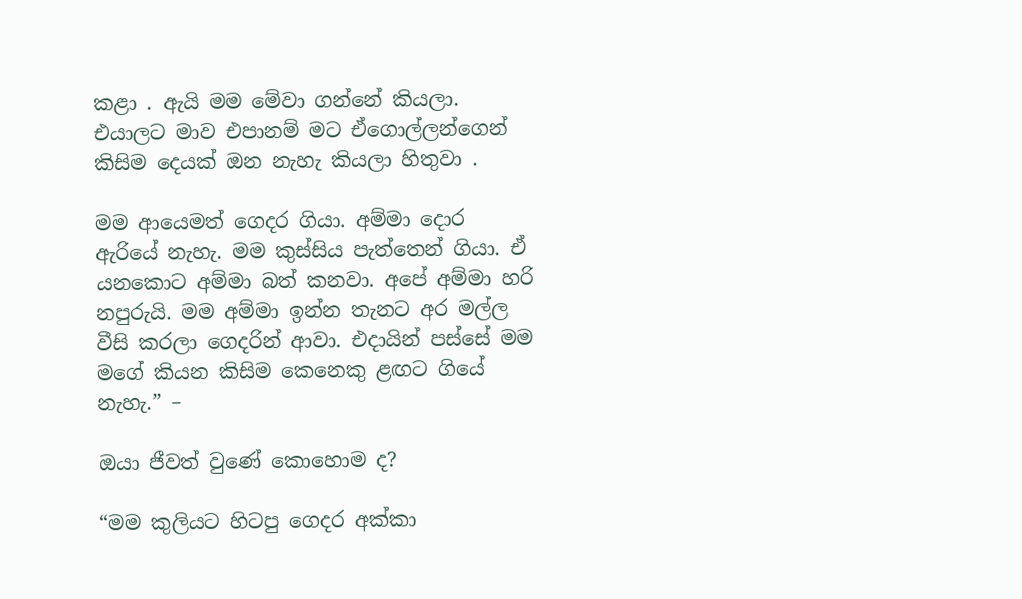කළා . ඇයි මම මේවා ගන්නේ කියලා. එයාලට මාව එපානම් මට ඒගොල්ලන්ගෙන් කිසිම දෙයක් ඔන නැහැ කියලා හිතුවා .

මම ආයෙමත් ගෙදර ගියා. අම්මා දොර ඇරියේ නැහැ. මම කුස්සි‍ය පැත්තෙන් ගියා. ඒ යනකොට අම්මා බත් කනවා. අපේ අම්මා හරි නපුරුයි. මම අම්මා ඉන්න තැනට අර මල්ල වීසි කරලා ‍ගෙදරින් ආවා. එදායින් පස්සේ මම මගේ කියන කිසිම කෙනෙකු ළඟට ගියේ නැහැ.” –

ඔයා ජීවත් වුණේ කොහොම ද?

“මම කුලියට හිටපු ගෙදර අක්කා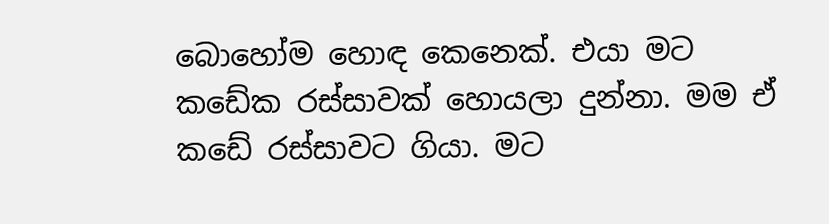බොහෝම හොඳ කෙනෙක්. එයා මට කඩේක රස්සාවක් හොයලා දුන්නා. මම ඒ කඩේ රස්සාවට ගියා. මට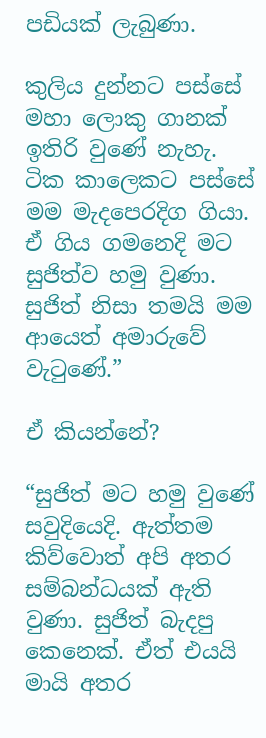පඩියක් ලැබුණා.

කුලිය දුන්නට පස්සේ මහා ලොකු ගානක් ඉතිරි වුණේ නැහැ. ටික කාලෙකට පස්සේ මම මැදපෙරදිග ගියා. ඒ ගිය ගමනෙදි මට සුජිත්ව හමු වුණා. සුජිත් නිසා තමයි මම ආයෙත් අමාරුවේ වැටුණේ.”

ඒ කියන්නේ?

“සුජිත් මට හමු වුණේ සවුදියෙදි. ඇත්තම කිව්වොත් අපි අතර සම්බන්ධයක් ඇති වුණා. සුජිත් බැදපු කෙනෙක්. ඒත් එයයි මායි අතර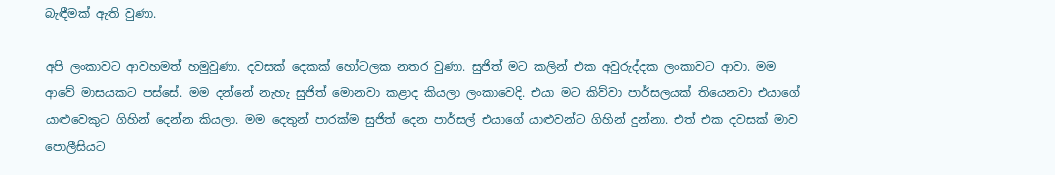බැඳීමක් ඇති වුණා.

අපි ලංකාවට ආවහමත් හමුවුණා. දවසක් දෙකක් හෝටලක නතර වුණා. සුජිත් මට කලින් එක අවුරුද්දක ලංකාවට ආවා. මම ආවේ මාසයකට පස්සේ. මම දන්නේ නැහැ සුජිත් මොනවා කළාද කියලා ලංකාවෙදි. එයා මට කිව්වා පාර්සලයක් තියෙනවා එයාගේ යාළුවෙකුට ගිහින් දෙන්න කියලා. මම දෙතුන් පාරක්ම සුජිත් දෙන පාර්සල් එයාගේ යාළුවන්ට ගිහින් දුන්නා. එත් එක දවසක් මාව පොලීසියට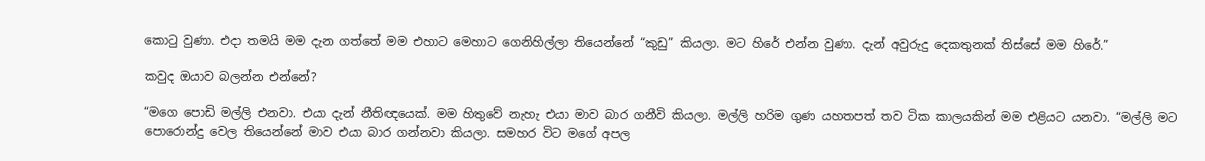කොටු වුණා. එදා තමයි මම දැන ගත්තේ මම එහාට මෙ‍හාට ගෙනිහිල්ලා තියෙන්නේ “කුඩු” කියලා. මට හිරේ එන්න වුණා. දැන් අවුරුදු දෙකතුනක් තිස්සේ මම හිරේ.”

කවුද ඔයාව බලන්න එන්නේ?

“මගෙ පොඩි මල්ලි එනවා. එයා දැන් නීතිඥයෙක්. මම හිතුවේ නැහැ එයා මාව බාර ගනීවි කියලා. මල්ලි හරිම ගුණ යහතපත් තව ටික කාලයකින් මම එළියට යනවා. “මල්ලි මට පොරොන්දු වෙල තියෙන්නේ මාව එයා බාර ගන්නවා කියලා. සමහර විට මගේ අපල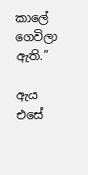කාලේ ගෙවිලා ඇති.”

ඇය එසේ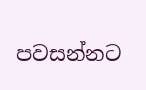පවසන්නට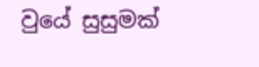වුයේ සුසුමක්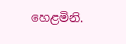හෙළමිනි.